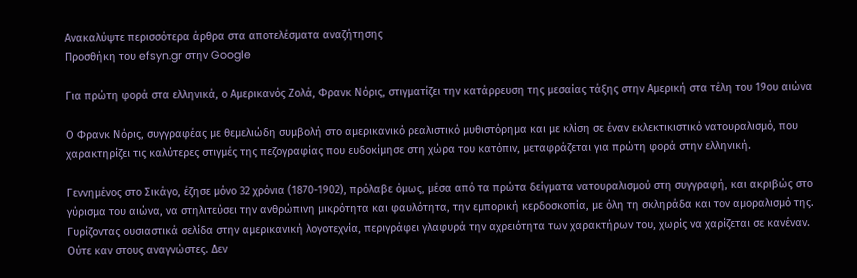Ανακαλύψτε περισσότερα άρθρα στα αποτελέσματα αναζήτησης
Προσθήκη του efsyn.gr στην Google

Για πρώτη φορά στα ελληνικά, ο Αμερικανός Ζολά, Φρανκ Νόρις, στιγματίζει την κατάρρευση της μεσαίας τάξης στην Αμερική στα τέλη του 19ου αιώνα

Ο Φρανκ Νόρις, συγγραφέας με θεμελιώδη συμβολή στο αμερικανικό ρεαλιστικό μυθιστόρημα και με κλίση σε έναν εκλεκτικιστικό νατουραλισμό, που χαρακτηρίζει τις καλύτερες στιγμές της πεζογραφίας που ευδοκίμησε στη χώρα του κατόπιν, μεταφράζεται για πρώτη φορά στην ελληνική.

Γεννημένος στο Σικάγο, έζησε μόνο 32 χρόνια (1870-1902), πρόλαβε όμως, μέσα από τα πρώτα δείγματα νατουραλισμού στη συγγραφή, και ακριβώς στο γύρισμα του αιώνα, να στηλιτεύσει την ανθρώπινη μικρότητα και φαυλότητα, την εμπορική κερδοσκοπία, με όλη τη σκληράδα και τον αμοραλισμό της. Γυρίζοντας ουσιαστικά σελίδα στην αμερικανική λογοτεχνία, περιγράφει γλαφυρά την αχρειότητα των χαρακτήρων του, χωρίς να χαρίζεται σε κανέναν. Ούτε καν στους αναγνώστες. Δεν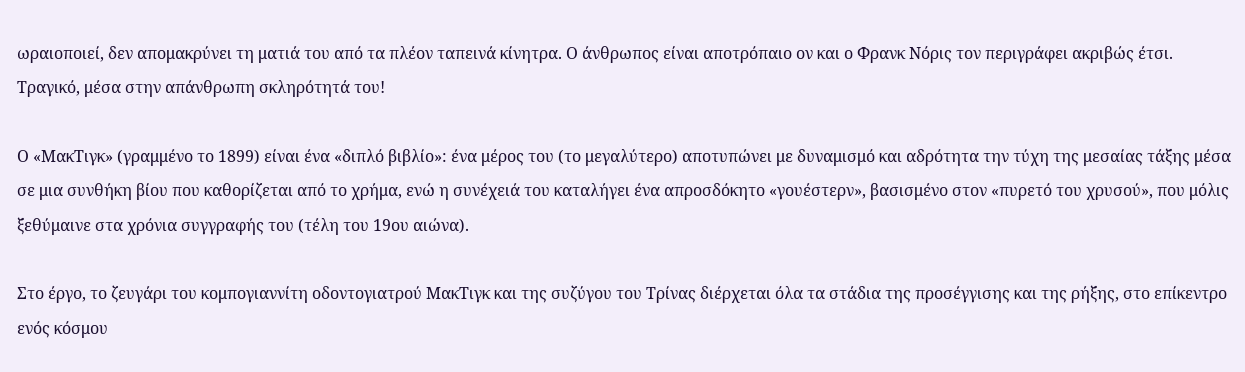ωραιοποιεί, δεν απομακρύνει τη ματιά του από τα πλέον ταπεινά κίνητρα. Ο άνθρωπος είναι αποτρόπαιο ον και ο Φρανκ Νόρις τον περιγράφει ακριβώς έτσι. Τραγικό, μέσα στην απάνθρωπη σκληρότητά του!

Ο «ΜακΤιγκ» (γραμμένο το 1899) είναι ένα «διπλό βιβλίο»: ένα μέρος του (το μεγαλύτερο) αποτυπώνει με δυναμισμό και αδρότητα την τύχη της μεσαίας τάξης μέσα σε μια συνθήκη βίου που καθορίζεται από το χρήμα, ενώ η συνέχειά του καταλήγει ένα απροσδόκητο «γουέστερν», βασισμένο στον «πυρετό του χρυσού», που μόλις ξεθύμαινε στα χρόνια συγγραφής του (τέλη του 19ου αιώνα).

Στο έργο, το ζευγάρι του κομπογιαννίτη οδοντογιατρού ΜακΤιγκ και της συζύγου του Τρίνας διέρχεται όλα τα στάδια της προσέγγισης και της ρήξης, στο επίκεντρο ενός κόσμου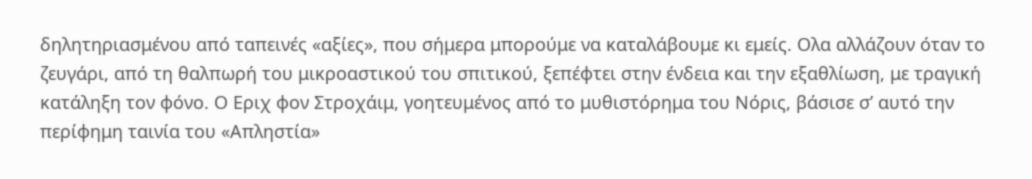δηλητηριασμένου από ταπεινές «αξίες», που σήμερα μπορούμε να καταλάβουμε κι εμείς. Oλα αλλάζουν όταν το ζευγάρι, από τη θαλπωρή του μικροαστικού του σπιτικού, ξεπέφτει στην ένδεια και την εξαθλίωση, με τραγική κατάληξη τον φόνο. Ο Εριχ φον Στροχάιμ, γοητευμένος από το μυθιστόρημα του Νόρις, βάσισε σ’ αυτό την περίφημη ταινία του «Απληστία»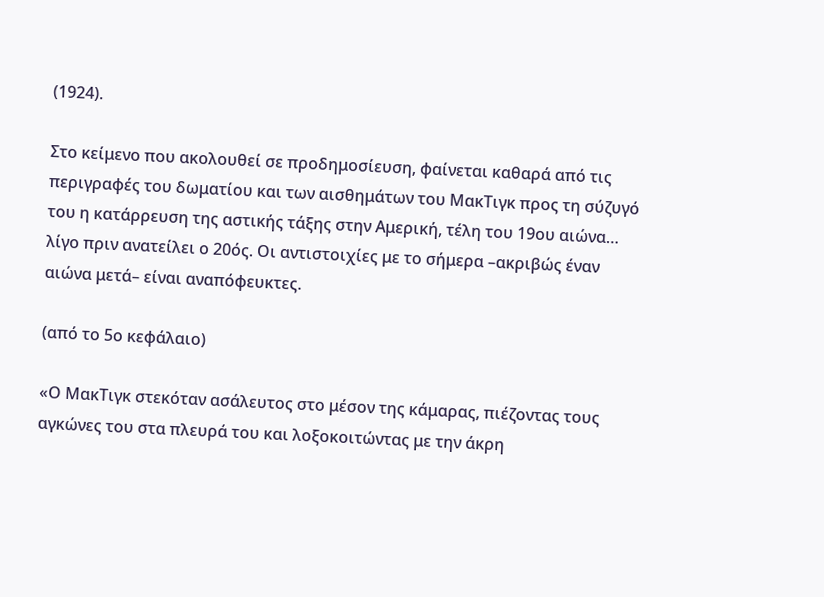(1924).

Στο κείμενο που ακολουθεί σε προδημοσίευση, φαίνεται καθαρά από τις περιγραφές του δωματίου και των αισθημάτων του ΜακΤιγκ προς τη σύζυγό του η κατάρρευση της αστικής τάξης στην Αμερική, τέλη του 19ου αιώνα… λίγο πριν ανατείλει ο 20ός. Οι αντιστοιχίες με το σήμερα –ακριβώς έναν αιώνα μετά– είναι αναπόφευκτες.

(από το 5ο κεφάλαιο)

«Ο ΜακΤιγκ στεκόταν ασάλευτος στο μέσον της κάμαρας, πιέζοντας τους αγκώνες του στα πλευρά του και λοξοκοιτώντας με την άκρη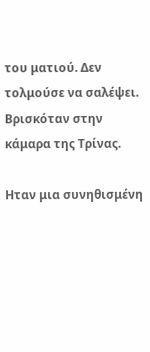του ματιού. Δεν τολμούσε να σαλέψει. Βρισκόταν στην κάμαρα της Τρίνας.

Ηταν μια συνηθισμένη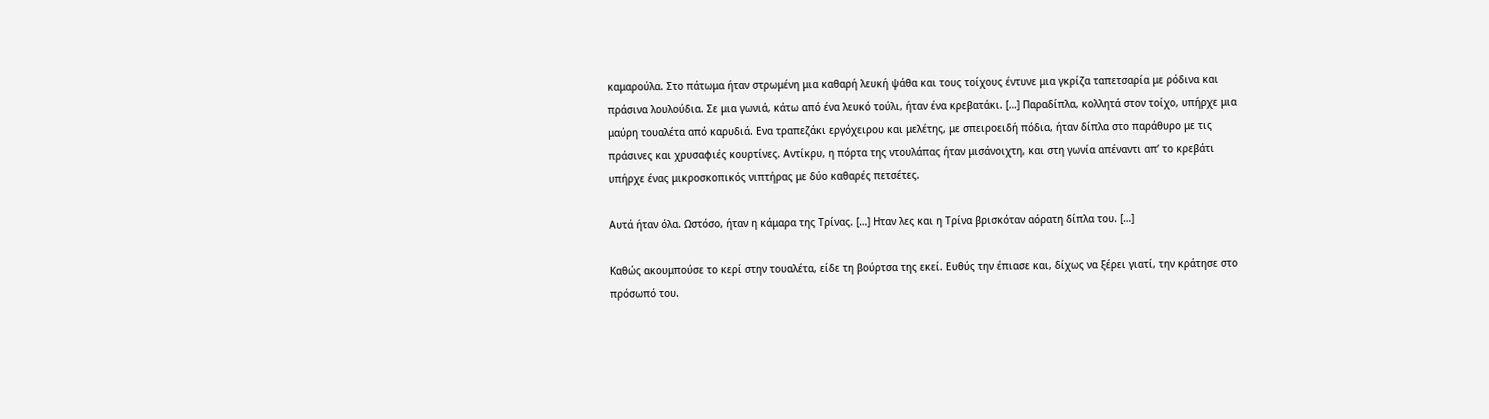καμαρούλα. Στο πάτωμα ήταν στρωμένη μια καθαρή λευκή ψάθα και τους τοίχους έντυνε μια γκρίζα ταπετσαρία με ρόδινα και πράσινα λουλούδια. Σε μια γωνιά, κάτω από ένα λευκό τούλι, ήταν ένα κρεβατάκι. […] Παραδίπλα, κολλητά στον τοίχο, υπήρχε μια μαύρη τουαλέτα από καρυδιά. Ενα τραπεζάκι εργόχειρου και μελέτης, με σπειροειδή πόδια, ήταν δίπλα στο παράθυρο με τις πράσινες και χρυσαφιές κουρτίνες. Αντίκρυ, η πόρτα της ντουλάπας ήταν μισάνοιχτη, και στη γωνία απέναντι απ’ το κρεβάτι υπήρχε ένας μικροσκοπικός νιπτήρας με δύο καθαρές πετσέτες.

Αυτά ήταν όλα. Ωστόσο, ήταν η κάμαρα της Τρίνας. […] Ηταν λες και η Τρίνα βρισκόταν αόρατη δίπλα του. […]

Καθώς ακουμπούσε το κερί στην τουαλέτα, είδε τη βούρτσα της εκεί. Ευθύς την έπιασε και, δίχως να ξέρει γιατί, την κράτησε στο πρόσωπό του.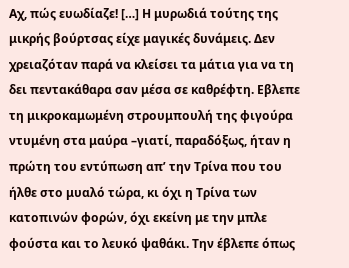Αχ, πώς ευωδίαζε! […] Η μυρωδιά τούτης της μικρής βούρτσας είχε μαγικές δυνάμεις. Δεν χρειαζόταν παρά να κλείσει τα μάτια για να τη δει πεντακάθαρα σαν μέσα σε καθρέφτη. Εβλεπε τη μικροκαμωμένη στρουμπουλή της φιγούρα ντυμένη στα μαύρα –γιατί, παραδόξως, ήταν η πρώτη του εντύπωση απ’ την Τρίνα που του ήλθε στο μυαλό τώρα, κι όχι η Τρίνα των κατοπινών φορών, όχι εκείνη με την μπλε φούστα και το λευκό ψαθάκι. Την έβλεπε όπως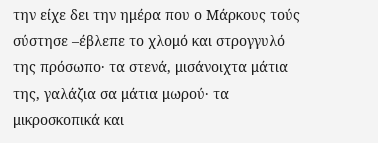την είχε δει την ημέρα που ο Μάρκους τούς σύστησε –έβλεπε το χλομό και στρογγυλό της πρόσωπο· τα στενά, μισάνοιχτα μάτια της, γαλάζια σα μάτια μωρού· τα μικροσκοπικά και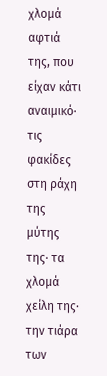χλομά αφτιά της, που είχαν κάτι αναιμικό· τις φακίδες στη ράχη της μύτης της· τα χλομά χείλη της· την τιάρα των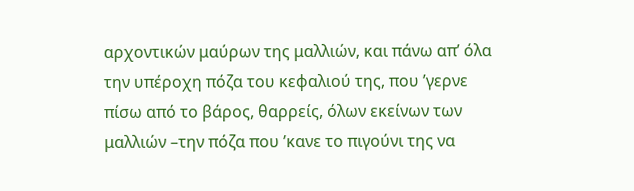αρχοντικών μαύρων της μαλλιών, και πάνω απ’ όλα την υπέροχη πόζα του κεφαλιού της, που ’γερνε πίσω από το βάρος, θαρρείς, όλων εκείνων των μαλλιών –την πόζα που ’κανε το πιγούνι της να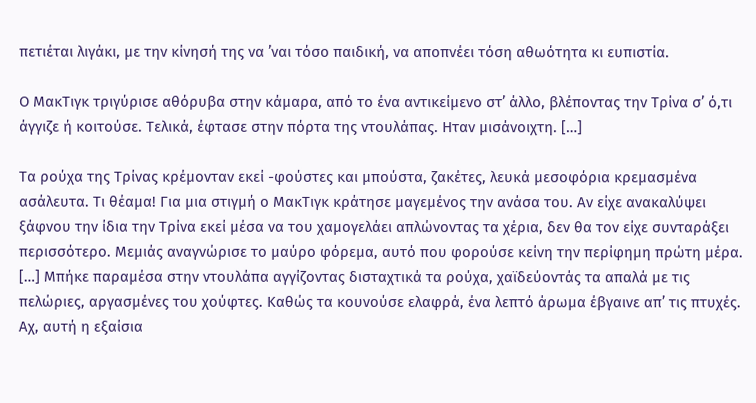πετιέται λιγάκι, με την κίνησή της να ’ναι τόσο παιδική, να αποπνέει τόση αθωότητα κι ευπιστία.

Ο ΜακΤιγκ τριγύρισε αθόρυβα στην κάμαρα, από το ένα αντικείμενο στ’ άλλο, βλέποντας την Τρίνα σ’ ό,τι άγγιζε ή κοιτούσε. Τελικά, έφτασε στην πόρτα της ντουλάπας. Ηταν μισάνοιχτη. […]

Τα ρούχα της Τρίνας κρέμονταν εκεί -φούστες και μπούστα, ζακέτες, λευκά μεσοφόρια κρεμασμένα ασάλευτα. Τι θέαμα! Για μια στιγμή ο ΜακΤιγκ κράτησε μαγεμένος την ανάσα του. Αν είχε ανακαλύψει ξάφνου την ίδια την Τρίνα εκεί μέσα να του χαμογελάει απλώνοντας τα χέρια, δεν θα τον είχε συνταράξει περισσότερο. Μεμιάς αναγνώρισε το μαύρο φόρεμα, αυτό που φορούσε κείνη την περίφημη πρώτη μέρα. […] Μπήκε παραμέσα στην ντουλάπα αγγίζοντας δισταχτικά τα ρούχα, χαϊδεύοντάς τα απαλά με τις πελώριες, αργασμένες του χούφτες. Καθώς τα κουνούσε ελαφρά, ένα λεπτό άρωμα έβγαινε απ’ τις πτυχές. Αχ, αυτή η εξαίσια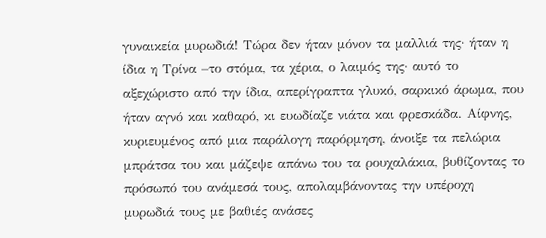γυναικεία μυρωδιά! Τώρα δεν ήταν μόνον τα μαλλιά της· ήταν η ίδια η Τρίνα –το στόμα, τα χέρια, ο λαιμός της· αυτό το αξεχώριστο από την ίδια, απερίγραπτα γλυκό, σαρκικό άρωμα, που ήταν αγνό και καθαρό, κι ευωδίαζε νιάτα και φρεσκάδα. Αίφνης, κυριευμένος από μια παράλογη παρόρμηση, άνοιξε τα πελώρια μπράτσα του και μάζεψε απάνω του τα ρουχαλάκια, βυθίζοντας το πρόσωπό του ανάμεσά τους, απολαμβάνοντας την υπέροχη μυρωδιά τους με βαθιές ανάσες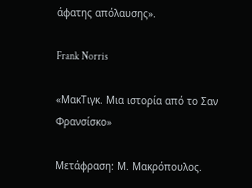άφατης απόλαυσης».

Frank Norris

«ΜακΤιγκ. Μια ιστορία από το Σαν Φρανσίσκο»

Μετάφραση: Μ. Μακρόπουλος.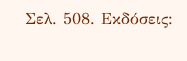Σελ. 508. Εκδόσεις: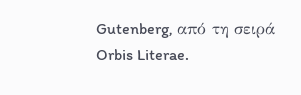Gutenberg, από τη σειρά Orbis Literae.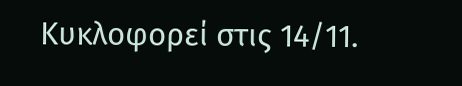Kυκλοφορεί στις 14/11.